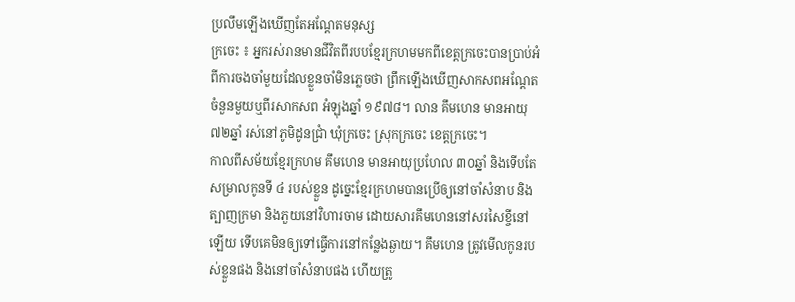ប្រលឹមឡើងឃើញតែអណ្ដែតមនុស្ស
ក្រចេះ ៖ អ្នករស់រានមានជីវិតពីរបបខ្មែរក្រហមមកពីខេត្តក្រចេះបានប្រាប់អំពីការចងចាំមួយដែលខ្លួនចាំមិនភ្លេចថា ព្រឹកឡើងឃើញសាកសពអណ្ដែត ចំនួនមួយឬពីរសាកសព អំឡុងឆ្នាំ ១៩៧៨។ លាន គឹមហេន មានអាយុ ៧២ឆ្នាំ រស់នៅភូមិដូនជ្រាំ ឃុំក្រចេះ ស្រុកក្រចេះ ខេត្តក្រចេះ។
កាលពីសម័យខ្មែរក្រហម គឹមហេន មានអាយុប្រហែល ៣០ឆ្នាំ និងទើបតែសម្រាលកូនទី ៤ របស់ខ្លួន ដូច្នេះខ្មែរក្រហមបានប្រើឲ្យនៅចាំសំនាប និងត្បាញក្រមា និងភួយនៅវិហារចាម ដោយសារគឹមហេននៅសរសៃខ្ចីនៅឡើយ ទើបគេមិនឲ្យទៅធ្វើការនៅកន្លែងឆ្ងាយ។ គឹមហេន ត្រូវមើលកូនរបស់ខ្លួនផង និងនៅចាំសំនាបផង ហើយត្រូ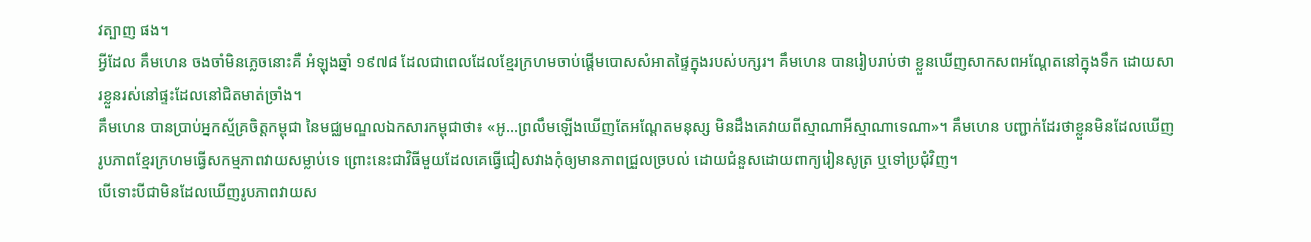វត្បាញ ផង។
អ្វីដែល គឹមហេន ចងចាំមិនភ្លេចនោះគឺ អំឡុងឆ្នាំ ១៩៧៨ ដែលជាពេលដែលខ្មែរក្រហមចាប់ផ្ដើមបោសសំអាតផ្ទៃក្នុងរបស់បក្សរ។ គឹមហេន បានរៀបរាប់ថា ខ្លួនឃើញសាកសពអណ្ដែតនៅក្នុងទឹក ដោយសារខ្លួនរស់នៅផ្ទះដែលនៅជិតមាត់ច្រាំង។
គឹមហេន បានប្រាប់អ្នកស្ម័គ្រចិត្តកម្ពុជា នៃមជ្ឈមណ្ឌលឯកសារកម្ពុជាថា៖ «អូ…ព្រលឹមឡើងឃើញតែអណ្ដែតមនុស្ស មិនដឹងគេវាយពីស្មាណាអីស្មាណាទេណា»។ គឹមហេន បញ្ជាក់ដែរថាខ្លួនមិនដែលឃើញរូបភាពខ្មែរក្រហមធ្វើសកម្មភាពវាយសម្លាប់ទេ ព្រោះនេះជាវិធីមួយដែលគេធ្វើជៀសវាងកុំឲ្យមានភាពជ្រួលច្របល់ ដោយជំនួសដោយពាក្យរៀនសូត្រ ឬទៅប្រជុំវិញ។
បើទោះបីជាមិនដែលឃើញរូបភាពវាយស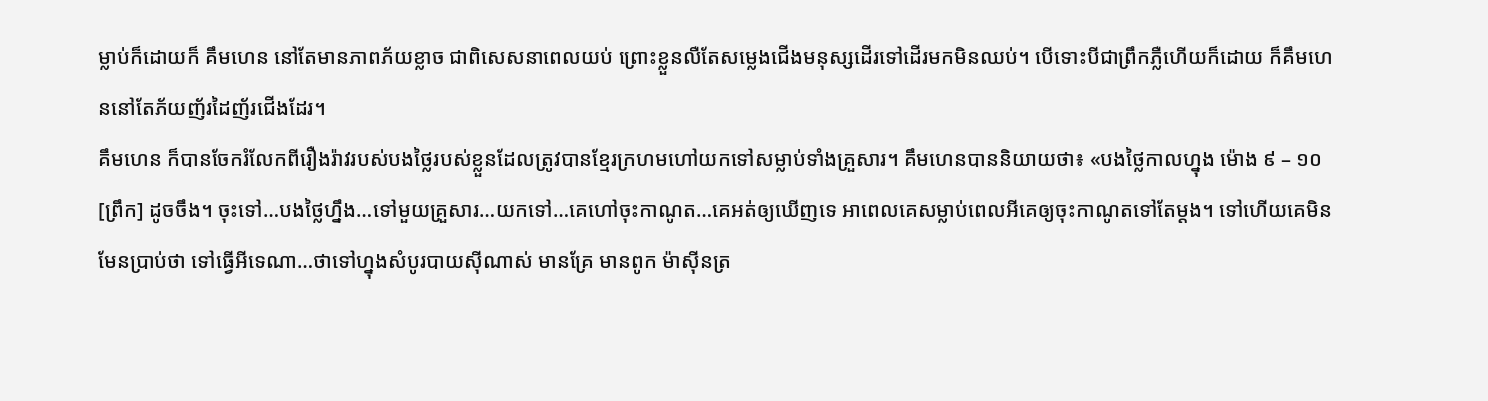ម្លាប់ក៏ដោយក៏ គឹមហេន នៅតែមានភាពភ័យខ្លាច ជាពិសេសនាពេលយប់ ព្រោះខ្លួនលឺតែសម្លេងជើងមនុស្សដើរទៅដើរមកមិនឈប់។ បើទោះបីជាព្រឹកភ្លឺហើយក៏ដោយ ក៏គឹមហេននៅតែភ័យញ័រដៃញ័រជើងដែរ។
គឹមហេន ក៏បានចែករំលែកពីរឿងរ៉ាវរបស់បងថ្លៃរបស់ខ្លួនដែលត្រូវបានខ្មែរក្រហមហៅយកទៅសម្លាប់ទាំងគ្រួសារ។ គឹមហេនបាននិយាយថា៖ «បងថ្លៃកាលហ្នុង ម៉ោង ៩ – ១០ [ព្រឹក] ដូចចឹង។ ចុះទៅ…បងថ្លៃហ្នឹង…ទៅមួយគ្រួសារ…យកទៅ…គេហៅចុះកាណូត…គេអត់ឲ្យឃើញទេ អាពេលគេសម្លាប់ពេលអីគេឲ្យចុះកាណូតទៅតែម្ដង។ ទៅហើយគេមិនមែនប្រាប់ថា ទៅធ្វើអីទេណា…ថាទៅហ្នុងសំបូរបាយស៊ីណាស់ មានគ្រែ មានពូក ម៉ាស៊ីនត្រ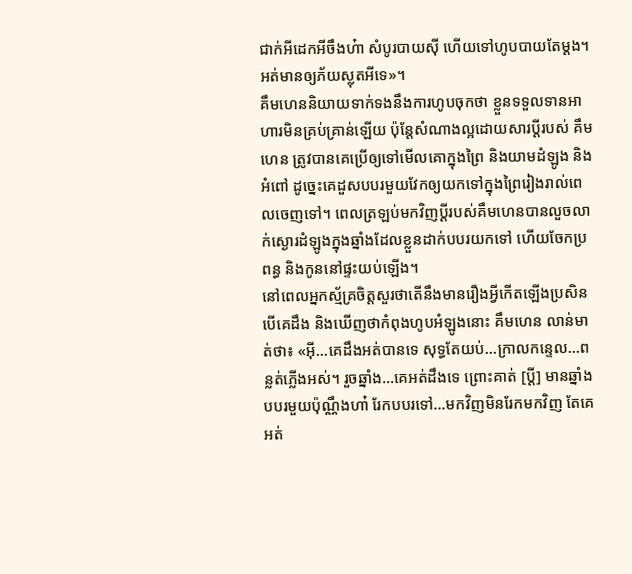ជាក់អីដេកអីចឹងហ៎ា សំបូរបាយស៊ី ហើយទៅហូបបាយតែម្ដង។ អត់មានឲ្យភ័យស្លុតអីទេ»។
គឹមហេននិយាយទាក់ទងនឹងការហូបចុកថា ខ្លួនទទួលទានអាហារមិនគ្រប់គ្រាន់ឡើយ ប៉ុន្តែសំណាងល្អដោយសារប្ដីរបស់ គឹមហេន ត្រូវបានគេប្រើឲ្យទៅមើលគោក្នុងព្រៃ និងយាមដំឡូង និងអំពៅ ដូច្នេះគេដួសបបរមួយវែកឲ្យយកទៅក្នុងព្រៃរៀងរាល់ពេលចេញទៅ។ ពេលត្រឡប់មកវិញប្ដីរបស់គឹមហេនបានលួចលាក់ស្ងោរដំឡូងក្នុងឆ្នាំងដែលខ្លួនដាក់បបរយកទៅ ហើយចែកប្រពន្ធ និងកូននៅផ្ទះយប់ឡើង។
នៅពេលអ្នកស្ម័គ្រចិត្តសួរថាតើនឹងមានរឿងអ្វីកើតឡើងប្រសិនបើគេដឹង និងឃើញថាកំពុងហូបអំឡូងនោះ គឹមហេន លាន់មាត់ថា៖ «អ៊ី…គេដឹងអត់បានទេ សុទ្ធតែយប់…ក្រាលកន្ទេល…ពន្លត់ភ្លើងអស់។ រួចឆ្នាំង…គេអត់ដឹងទេ ព្រោះគាត់ [ប្ដី] មានឆ្នាំងបបរមួយប៉ុណ្ណឹងហា៎ រែកបបរទៅ…មកវិញមិនរែកមកវិញ តែគេអត់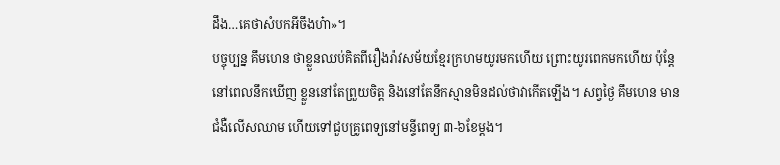ដឹង…គេថាសំបកអីចឹងហ៎ា»។
បច្ចុប្បន្ន គឹមហេន ថាខ្លួនឈប់គិតពីរឿងរ៉ាវសម័យខ្មែរក្រហមយូរមកហើយ ព្រោះយូរពេកមកហើយ ប៉ុន្តែនៅពេលនឹកឃើញ ខ្លួននៅតែព្រួយចិត្ត និងនៅតែនឹកស្មានមិនដល់ថាវាកើតឡើង។ សព្វថ្ងៃ គឹមហេន មានជំងឺលើសឈាម ហើយទៅជួបគ្រូពេទ្យនៅមន្ទីពេទ្យ ៣-៦ខែម្ដង។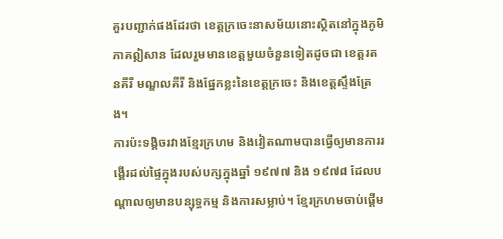គួរបញ្ជាក់ផងដែរថា ខេត្តក្រចេះនាសម័យនោះស្ថិតនៅក្នុងភូមិភាគឦសាន ដែលរួមមានខេត្តមួយចំនួនទៀតដូចជា ខេត្តរតនគីរី មណ្ឌលគីរី និងផ្នែកខ្លះនៃខេត្តក្រចេះ និងខេត្តស្ទឹងត្រែង។
ការប៉ះទង្គិចរវាងខ្មែរក្រហម និងវៀតណាមបានធ្វើឲ្យមានការរង្គើរដល់ផ្ទៃក្នុងរបស់បក្សក្នុងឆ្នាំ ១៩៧៧ និង ១៩៧៨ ដែលបណ្ដាលឲ្យមានបន្សុទ្ធកម្ម និងការសម្លាប់។ ខ្មែរក្រហមចាប់ផ្ដើម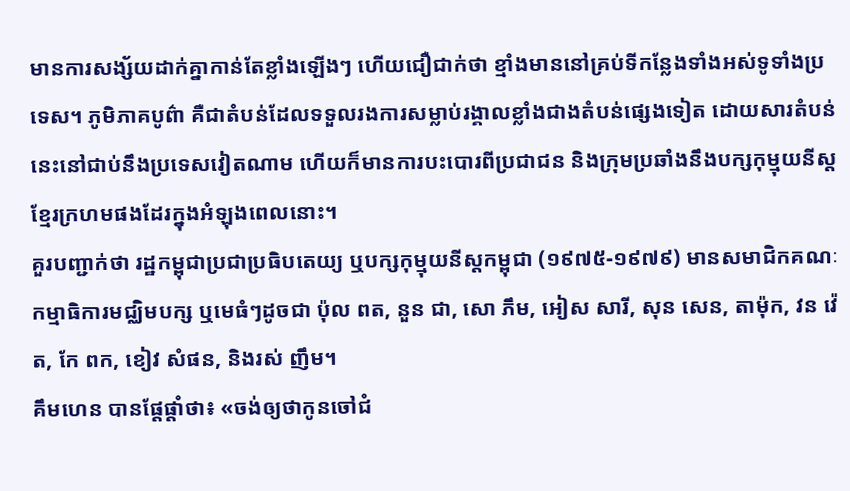មានការសង្ស័យដាក់គ្នាកាន់តែខ្លាំងឡើងៗ ហើយជឿជាក់ថា ខ្មាំងមាននៅគ្រប់ទីកន្លែងទាំងអស់ទូទាំងប្រទេស។ ភូមិភាគបូព៌ា គឺជាតំបន់ដែលទទួលរងការសម្លាប់រង្គាលខ្លាំងជាងតំបន់ផ្សេងទៀត ដោយសារតំបន់នេះនៅជាប់នឹងប្រទេសវៀតណាម ហើយក៏មានការបះបោរពីប្រជាជន និងក្រុមប្រឆាំងនឹងបក្សកុម្មុយនីស្តខ្មែរក្រហមផងដែរក្នុងអំឡុងពេលនោះ។
គួរបញ្ជាក់ថា រដ្ឋកម្ពុជាប្រជាប្រធិបតេយ្យ ឬបក្សកុម្មុយនីស្តកម្ពុជា (១៩៧៥-១៩៧៩) មានសមាជិកគណៈកម្មាធិការមជ្ឈិមបក្ស ឬមេធំៗដូចជា ប៉ុល ពត, នួន ជា, សោ ភឹម, អៀស សារី, សុន សេន, តាម៉ុក, វន វ៉េត, កែ ពក, ខៀវ សំផន, និងរស់ ញឹម។
គឹមហេន បានផ្ដែផ្ដាំថា៖ «ចង់ឲ្យថាកូនចៅជំ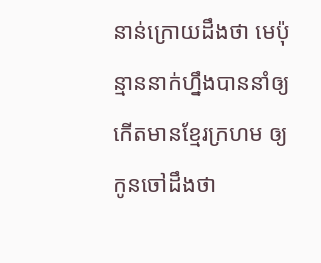នាន់ក្រោយដឹងថា មេប៉ុន្មាននាក់ហ្នឹងបាននាំឲ្យកើតមានខ្មែរក្រហម ឲ្យកូនចៅដឹងថា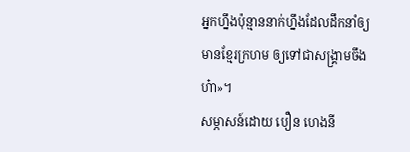អ្នកហ្នឹងប៉ុន្មាននាក់ហ្នឹងដែលដឹកនាំឲ្យមានខ្មែរក្រហម ឲ្យទៅជាសង្រ្គាមចឹងហ៎ា»។
សម្ភាសន៍ដោយ បឿន ហេងនី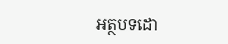អត្ថបទដោ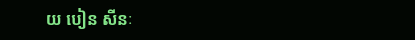យ បៀន សីនៈ